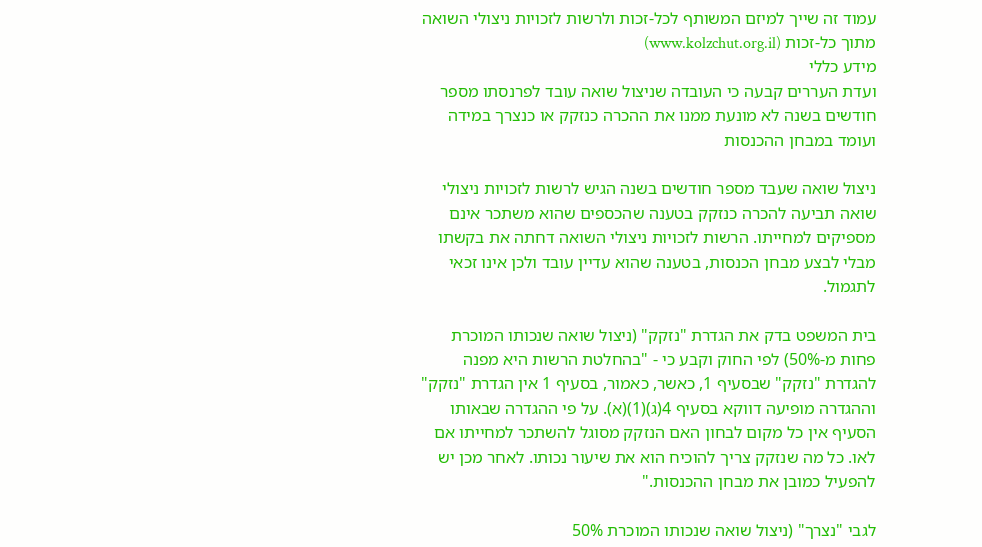עמוד זה שייך למיזם המשותף לכל-זכות ולרשות לזכויות ניצולי השואה
מתוך כל-זכות (www.kolzchut.org.il)
מידע כללי
ועדת העררים קבעה כי העובדה שניצול שואה עובד לפרנסתו מספר חודשים בשנה לא מונעת ממנו את ההכרה כנזקק או כנצרך במידה ועומד במבחן ההכנסות

ניצול שואה שעבד מספר חודשים בשנה הגיש לרשות לזכויות ניצולי שואה תביעה להכרה כנזקק בטענה שהכספים שהוא משתכר אינם מספיקים למחייתו. הרשות לזכויות ניצולי השואה דחתה את בקשתו מבלי לבצע מבחן הכנסות, בטענה שהוא עדיין עובד ולכן אינו זכאי לתגמול.

בית המשפט בדק את הגדרת "נזקק" (ניצול שואה שנכותו המוכרת פחות מ-50%) לפי החוק וקבע כי - "בהחלטת הרשות היא מפנה להגדרת "נזקק" שבסעיף 1, כאשר, כאמור, בסעיף 1 אין הגדרת "נזקק" וההגדרה מופיעה דווקא בסעיף 4(ג)(1)(א). על פי ההגדרה שבאותו הסעיף אין כל מקום לבחון האם הנזקק מסוגל להשתכר למחייתו אם לאו. כל מה שנזקק צריך להוכיח הוא את שיעור נכותו. לאחר מכן יש להפעיל כמובן את מבחן ההכנסות."

לגבי "נצרך" (ניצול שואה שנכותו המוכרת 50%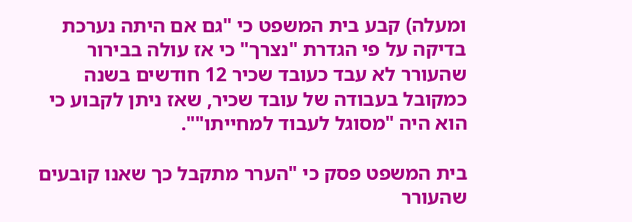ומעלה) קבע בית המשפט כי "גם אם היתה נערכת בדיקה על פי הגדרת "נצרך" כי אז עולה בבירור שהעורר לא עבד כעובד שכיר 12 חודשים בשנה כמקובל בעבודה של עובד שכיר, שאז ניתן לקבוע כי הוא היה "מסוגל לעבוד למחייתו"".

בית המשפט פסק כי "הערר מתקבל כך שאנו קובעים שהעורר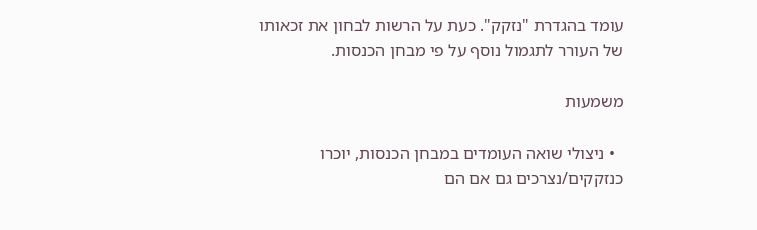עומד בהגדרת "נזקק". כעת על הרשות לבחון את זכאותו של העורר לתגמול נוסף על פי מבחן הכנסות.

משמעות

  • ניצולי שואה העומדים במבחן הכנסות, יוכרו כנזקקים/נצרכים גם אם הם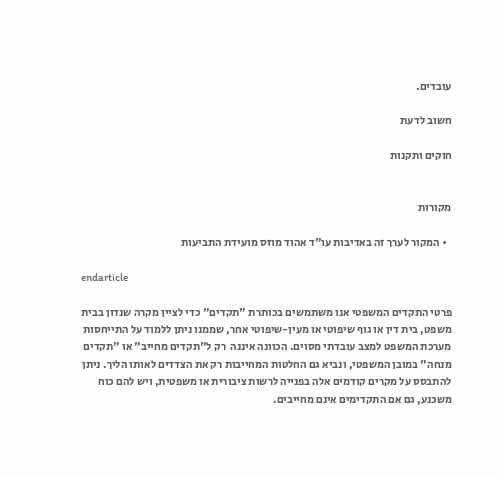עובדים.

חשוב לדעת

חוקים ותקנות


מקורות

  • המקור לערך זה באדיבות עו"ד אהוד מוזס מועידת התביעות

endarticle

פרטי התקדים המשפטי אנו משתמשים בכותרת "תקדים" כדי לציין מקרה שנדון בבית משפט, בית דין או גוף שיפוטי או מעין-שיפוטי אחר, שממנו ניתן ללמוד על התייחסות מערכת המשפט למצב עובדתי מסוים. הכוונה איננה  רק ל"תקדים מחייב" או "תקדים מנחה" במובן המשפטי, ונביא גם החלטות המחייבות רק את הצדדים לאותו הליך. ניתן להתבסס על מקרים קודמים אלה בפנייה לרשות ציבורית או משפטית, ויש להם כוח משכנע, גם אם התקדימים אינם מחייבים.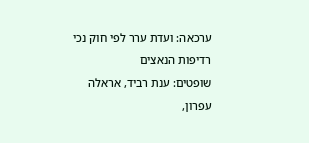ערכאה: ועדת ערר לפי חוק נכי רדיפות הנאצים
שופטים: ענת רביד, אראלה עפרון,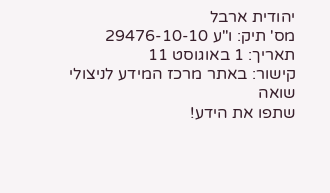יהודית ארבל
מס' תיק: ו"ע 29476-10-10
תאריך: 1 באוגוסט 11
קישור: באתר מרכז המידע לניצולי שואה
שתפו את הידע!